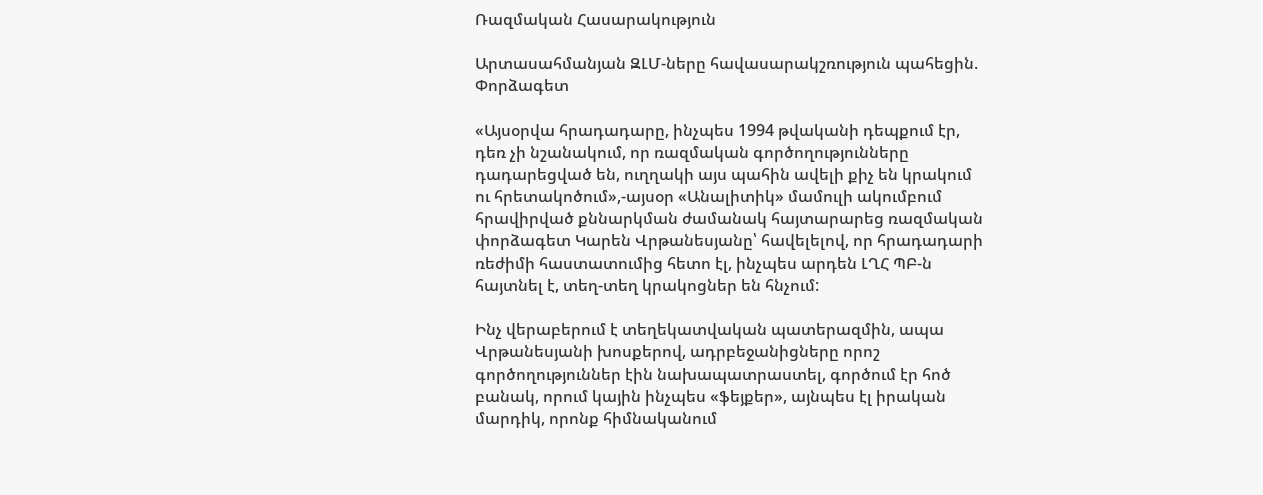Ռազմական Հասարակություն

Արտասահմանյան ԶԼՄ-ները հավասարակշռություն պահեցին. Փորձագետ

«Այսօրվա հրադադարը, ինչպես 1994 թվականի դեպքում էր, դեռ չի նշանակում, որ ռազմական գործողությունները դադարեցված են, ուղղակի այս պահին ավելի քիչ են կրակում ու հրետակոծում»,-այսօր «Անալիտիկ» մամուլի ակումբում հրավիրված քննարկման ժամանակ հայտարարեց ռազմական փորձագետ Կարեն Վրթանեսյանը՝ հավելելով, որ հրադադարի ռեժիմի հաստատումից հետո էլ, ինչպես արդեն ԼՂՀ ՊԲ-ն հայտնել է, տեղ-տեղ կրակոցներ են հնչում:

Ինչ վերաբերում է տեղեկատվական պատերազմին, ապա Վրթանեսյանի խոսքերով, ադրբեջանիցները որոշ գործողություններ էին նախապատրաստել, գործում էր հոծ բանակ, որում կային ինչպես «ֆեյքեր», այնպես էլ իրական մարդիկ, որոնք հիմնականում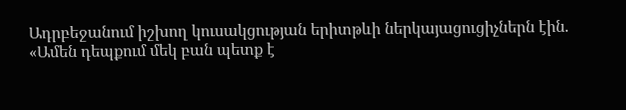Ադրբեջանում իշխող կուսակցության երիտթևի ներկայացուցիչներն էին. «Ամեն դեպքում մեկ բան պետք է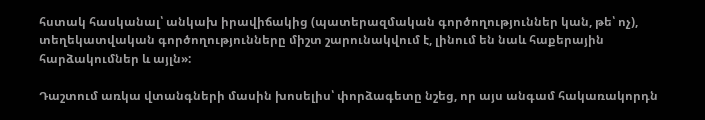հստակ հասկանալ՝ անկախ իրավիճակից (պատերազմական գործողություններ կան, թե՝ ոչ), տեղեկատվական գործողությունները միշտ շարունակվում է, լինում են նաև հաքերային հարձակումներ և այլն»:

Դաշտում առկա վտանգների մասին խոսելիս՝ փորձագետը նշեց, որ այս անգամ հակառակորդն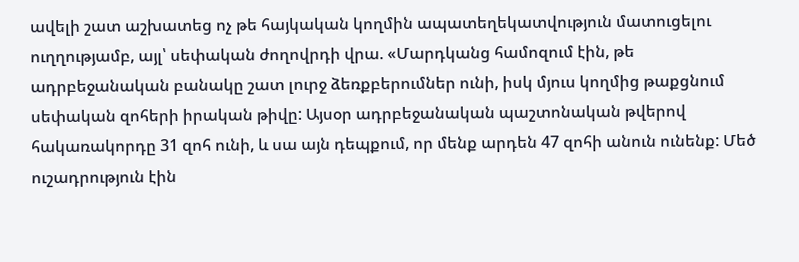ավելի շատ աշխատեց ոչ թե հայկական կողմին ապատեղեկատվություն մատուցելու ուղղությամբ, այլ՝ սեփական ժողովրդի վրա. «Մարդկանց համոզում էին, թե ադրբեջանական բանակը շատ լուրջ ձեռքբերումներ ունի, իսկ մյուս կողմից թաքցնում սեփական զոհերի իրական թիվը: Այսօր ադրբեջանական պաշտոնական թվերով հակառակորդը 31 զոհ ունի, և սա այն դեպքում, որ մենք արդեն 47 զոհի անուն ունենք: Մեծ ուշադրություն էին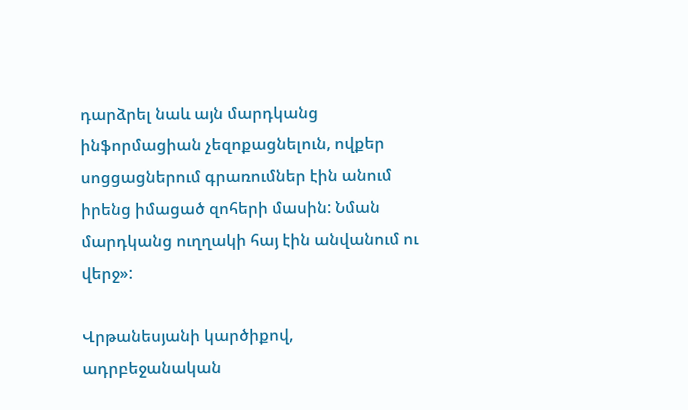դարձրել նաև այն մարդկանց ինֆորմացիան չեզոքացնելուն, ովքեր սոցցացներում գրառումներ էին անում իրենց իմացած զոհերի մասին: Նման մարդկանց ուղղակի հայ էին անվանում ու վերջ»:

Վրթանեսյանի կարծիքով, ադրբեջանական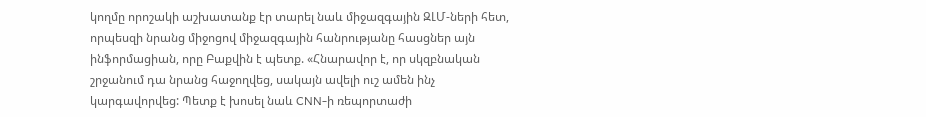կողմը որոշակի աշխատանք էր տարել նաև միջազգային ԶԼՄ-ների հետ, որպեսզի նրանց միջոցով միջազգային հանրությանը հասցներ այն ինֆորմացիան, որը Բաքվին է պետք. «Հնարավոր է, որ սկզբնական շրջանում դա նրանց հաջողվեց, սակայն ավելի ուշ ամեն ինչ կարգավորվեց: Պետք է խոսել նաև CNN-ի ռեպորտաժի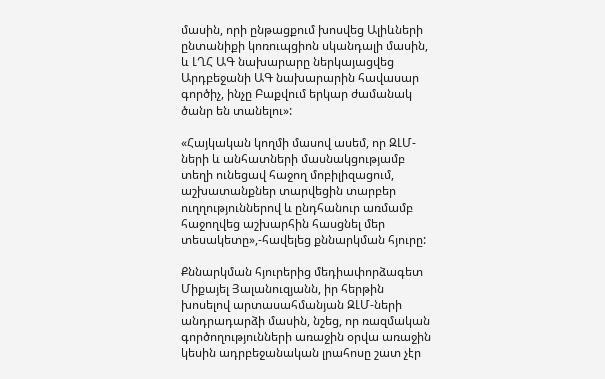մասին, որի ընթացքում խոսվեց Ալիևների ընտանիքի կոռուպցիոն սկանդալի մասին, և ԼՂՀ ԱԳ նախարարը ներկայացվեց Արդբեջանի ԱԳ նախարարին հավասար գործիչ, ինչը Բաքվում երկար ժամանակ ծանր են տանելու»:

«Հայկական կողմի մասով ասեմ, որ ԶԼՄ-ների և անհատների մասնակցությամբ տեղի ունեցավ հաջող մոբիլիզացում, աշխատանքներ տարվեցին տարբեր ուղղություններով և ընդհանուր առմամբ հաջողվեց աշխարհին հասցնել մեր տեսակետը»,-հավելեց քննարկման հյուրը:

Քննարկման հյուրերից մեդիափորձագետ Միքայել Յալանուզյանն, իր հերթին խոսելով արտասահմանյան ԶԼՄ-ների անդրադարձի մասին, նշեց, որ ռազմական գործողությունների առաջին օրվա առաջին կեսին ադրբեջանական լրահոսը շատ չէր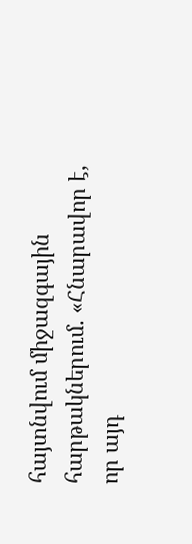հայտնվում միջազգային հարթակներում. «Հնարավոր է, որ այդ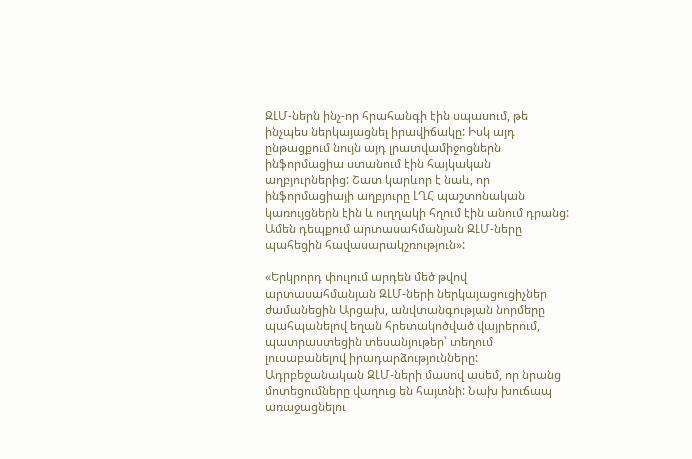ԶԼՄ-ներն ինչ-որ հրահանգի էին սպասում, թե ինչպես ներկայացնել իրավիճակը: Իսկ այդ ընթացքում նույն այդ լրատվամիջոցներն ինֆորմացիա ստանում էին հայկական աղբյուրներից: Շատ կարևոր է նաև, որ ինֆորմացիայի աղբյուրը ԼՂՀ պաշտոնական կառույցներն էին և ուղղակի հղում էին անում դրանց: Ամեն դեպքում արտասահմանյան ԶԼՄ-ները պահեցին հավասարակշռություն»:

«Երկրորդ փուլում արդեն մեծ թվով արտասահմանյան ԶԼՄ-ների ներկայացուցիչներ ժամանեցին Արցախ, անվտանգության նորմերը պահպանելով եղան հրետակոծված վայրերում, պատրաստեցին տեսանյութեր՝ տեղում լուսաբանելով իրադարձությունները: Ադրբեջանական ԶԼՄ-ների մասով ասեմ, որ նրանց մոտեցումները վաղուց են հայտնի: Նախ խուճապ առաջացնելու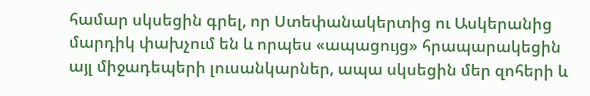համար սկսեցին գրել, որ Ստեփանակերտից ու Ասկերանից մարդիկ փախչում են և որպես «ապացույց» հրապարակեցին այլ միջադեպերի լուսանկարներ, ապա սկսեցին մեր զոհերի և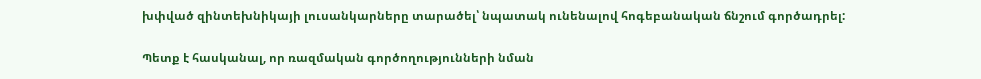խփված զինտեխնիկայի լուսանկարները տարածել՝ նպատակ ունենալով հոգեբանական ճնշում գործադրել:

Պետք է հասկանալ, որ ռազմական գործողությունների նման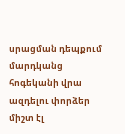սրացման դեպքում մարդկանց հոգեկանի վրա ազդելու փորձեր միշտ էլ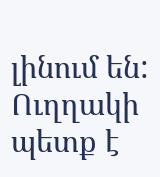լինում են: Ուղղակի պետք է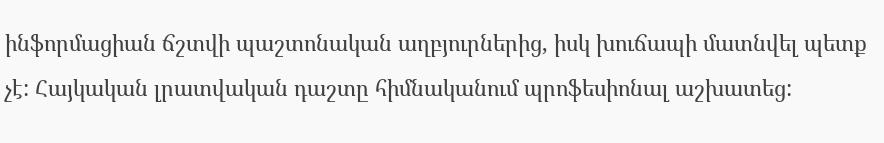ինֆորմացիան ճշտվի պաշտոնական աղբյուրներից, իսկ խուճապի մատնվել պետք չէ: Հայկական լրատվական դաշտը հիմնականում պրոֆեսիոնալ աշխատեց: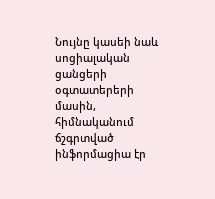Նույնը կասեի նաև սոցիալական ցանցերի օգտատերերի մասին, հիմնականում ճշգրտված ինֆորմացիա էր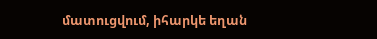մատուցվում, իհարկե եղան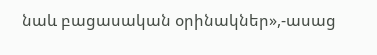նաև բացասական օրինակներ»,-ասաց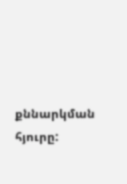քննարկման հյուրը: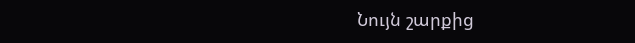Նույն շարքից